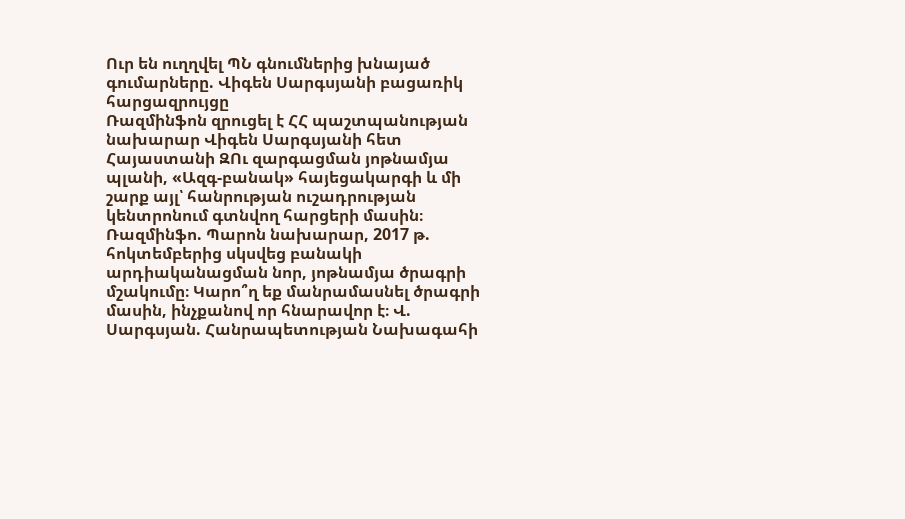Ուր են ուղղվել ՊՆ գնումներից խնայած գումարները. Վիգեն Սարգսյանի բացառիկ հարցազրույցը
Ռազմինֆոն զրուցել է ՀՀ պաշտպանության նախարար Վիգեն Սարգսյանի հետ Հայաստանի ԶՈւ զարգացման յոթնամյա պլանի, «Ազգ-բանակ» հայեցակարգի և մի շարք այլ՝ հանրության ուշադրության կենտրոնում գտնվող հարցերի մասին։ Ռազմինֆո. Պարոն նախարար, 2017 թ. հոկտեմբերից սկսվեց բանակի արդիականացման նոր, յոթնամյա ծրագրի մշակումը։ Կարո՞ղ եք մանրամասնել ծրագրի մասին, ինչքանով որ հնարավոր է։ Վ. Սարգսյան. Հանրապետության Նախագահի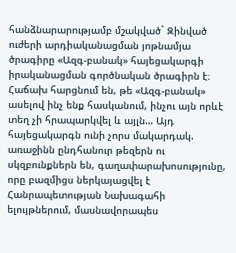հանձնարարությամբ մշակված` Զինված ուժերի արդիականացման յոթնամյա ծրագիրը «Ազգ-բանակ» հայեցակարգի իրականացման գործնական ծրագիրն է։ Հաճախ հարցնում են, թե «Ազգ-բանակ» ասելով ինչ ենք հասկանում, ինչու այն որևէ տեղ չի հրապարկվել և այլն… Այդ հայեցակարգն ունի չորս մակարդակ. առաջինն ընդհանուր թեզերն ու սկզբունքներն են, գաղափարախոսությունը, որը բազմիցս ներկայացվել է Հանրապետության Նախագահի ելույթներում, մասնավորապես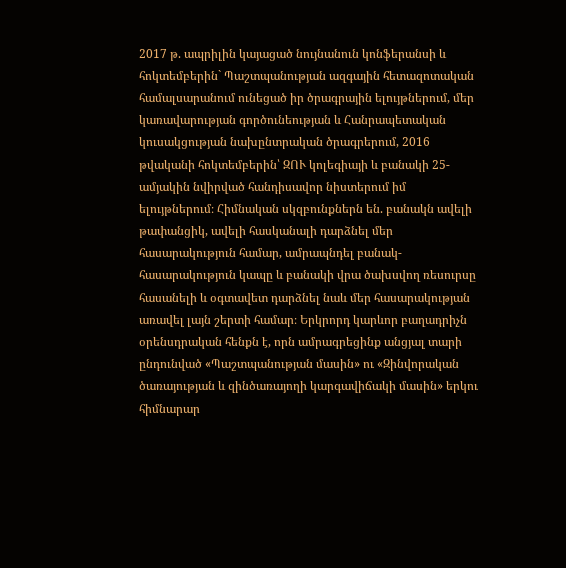2017 թ. ապրիլին կայացած նույնանուն կոնֆերանսի և հոկտեմբերին` Պաշտպանության ազգային հետազոտական համալսարանում ունեցած իր ծրագրային ելույթներում, մեր կառավարության գործունեության և Հանրապետական կուսակցության նախընտրական ծրագրերում, 2016 թվականի հոկտեմբերին՝ ԶՈՒ կոլեգիայի և բանակի 25-ամյակին նվիրված հանդիսավոր նիստերում իմ ելույթներում։ Հիմնական սկզբունքներն են. բանակն ավելի թափանցիկ, ավելի հասկանալի դարձնել մեր հասարակություն համար, ամրապնդել բանակ-հասարակություն կապը և բանակի վրա ծախսվող ռեսուրսը հասանելի և օգտավետ դարձնել նաև մեր հասարակության առավել լայն շերտի համար։ Երկրորդ կարևոր բաղադրիչն օրենսդրական հենքն է, որն ամրագրեցինք անցյալ տարի ընդունված «Պաշտպանության մասին» ու «Զինվորական ծառայության և զինծառայողի կարգավիճակի մասին» երկու հիմնարար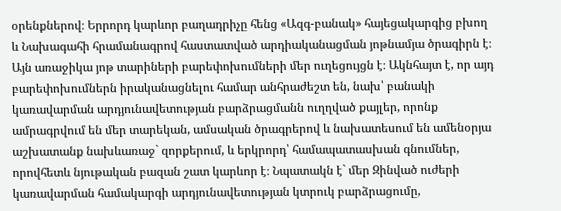օրենքներով։ Երրորդ կարևոր բաղադրիչը հենց «Ազգ-բանակ» հայեցակարգից բխող և Նախագահի հրամանագրով հաստատված արդիականացման յոթնամյա ծրագիրն է։ Այն առաջիկա յոթ տարիների բարեփոխումների մեր ուղեցույցն է։ Ակնհայտ է, որ այդ բարեփոխումներն իրականացնելու համար անհրաժեշտ են, նախ՝ բանակի կառավարման արդյունավետության բարձրացմանն ուղղված քայլեր, որոնք ամրագրվում են մեր տարեկան, ամսական ծրագրերով և նախատեսում են ամենօրյա աշխատանք նախևառաջ` զորքերում, և երկրորդ՝ համապատասխան գնումներ, որովհետև նյութական բազան շատ կարևոր է։ Նպատակն է` մեր Զինված ուժերի կառավարման համակարգի արդյունավետության կտրուկ բարձրացումը,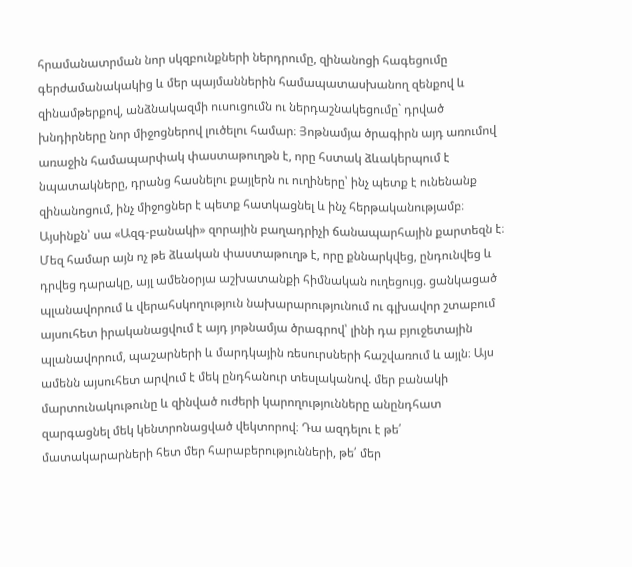հրամանատրման նոր սկզբունքների ներդրումը, զինանոցի հագեցումը գերժամանակակից և մեր պայմաններին համապատասխանող զենքով և զինամթերքով, անձնակազմի ուսուցումն ու ներդաշնակեցումը` դրված խնդիրները նոր միջոցներով լուծելու համար։ Յոթնամյա ծրագիրն այդ առումով առաջին համապարփակ փաստաթուղթն է, որը հստակ ձևակերպում է նպատակները, դրանց հասնելու քայլերն ու ուղիները՝ ինչ պետք է ունենանք զինանոցում, ինչ միջոցներ է պետք հատկացնել և ինչ հերթականությամբ։ Այսինքն՝ սա «Ազգ-բանակի» զորային բաղադրիչի ճանապարհային քարտեզն է։ Մեզ համար այն ոչ թե ձևական փաստաթուղթ է, որը քննարկվեց, ընդունվեց և դրվեց դարակը, այլ ամենօրյա աշխատանքի հիմնական ուղեցույց. ցանկացած պլանավորում և վերահսկողություն նախարարությունում ու գլխավոր շտաբում այսուհետ իրականացվում է այդ յոթնամյա ծրագրով՝ լինի դա բյուջետային պլանավորում, պաշարների և մարդկային ռեսուրսների հաշվառում և այլն։ Այս ամենն այսուհետ արվում է մեկ ընդհանուր տեսլականով. մեր բանակի մարտունակութունը և զինված ուժերի կարողությունները անընդհատ զարգացնել մեկ կենտրոնացված վեկտորով։ Դա ազդելու է թե՛ մատակարարների հետ մեր հարաբերությունների, թե՛ մեր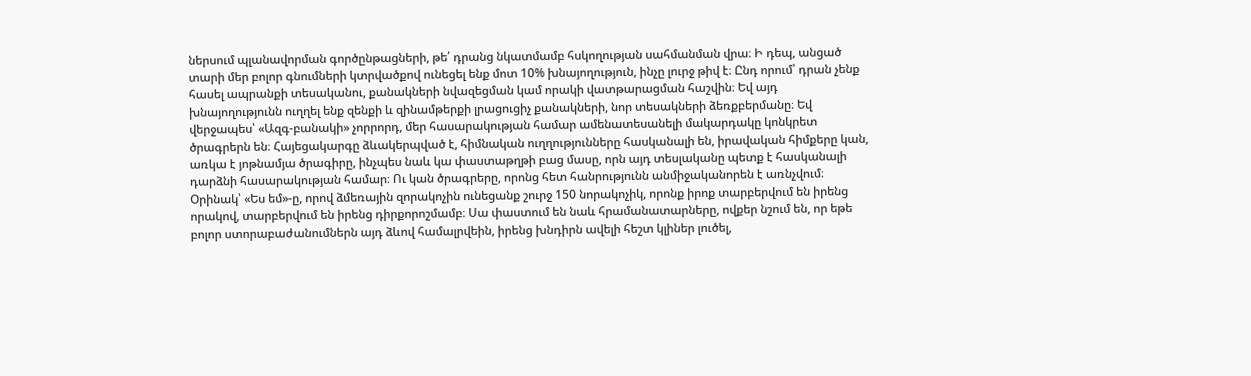ներսում պլանավորման գործընթացների, թե՛ դրանց նկատմամբ հսկողության սահմանման վրա։ Ի դեպ, անցած տարի մեր բոլոր գնումների կտրվածքով ունեցել ենք մոտ 10% խնայողություն, ինչը լուրջ թիվ է։ Ընդ որում՝ դրան չենք հասել ապրանքի տեսականու, քանակների նվազեցման կամ որակի վատթարացման հաշվին։ Եվ այդ խնայողությունն ուղղել ենք զենքի և զինամթերքի լրացուցիչ քանակների, նոր տեսակների ձեռքբերմանը։ Եվ վերջապես՝ «Ազգ-բանակի» չորրորդ, մեր հասարակության համար ամենատեսանելի մակարդակը կոնկրետ ծրագրերն են։ Հայեցակարգը ձևակերպված է, հիմնական ուղղությունները հասկանալի են, իրավական հիմքերը կան, առկա է յոթնամյա ծրագիրը, ինչպես նաև կա փաստաթղթի բաց մասը, որն այդ տեսլականը պետք է հասկանալի դարձնի հասարակության համար։ Ու կան ծրագրերը, որոնց հետ հանրությունն անմիջականորեն է առնչվում։ Օրինակ՝ «Ես եմ»-ը, որով ձմեռային զորակոչին ունեցանք շուրջ 150 նորակոչիկ, որոնք իրոք տարբերվում են իրենց որակով, տարբերվում են իրենց դիրքորոշմամբ։ Սա փաստում են նաև հրամանատարները, ովքեր նշում են, որ եթե բոլոր ստորաբաժանումներն այդ ձևով համալրվեին, իրենց խնդիրն ավելի հեշտ կլիներ լուծել,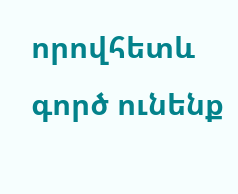որովհետև գործ ունենք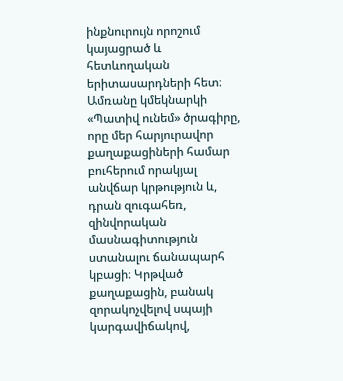ինքնուրույն որոշում կայացրած և հետևողական երիտասարդների հետ։ Ամռանը կմեկնարկի «Պատիվ ունեմ» ծրագիրը, որը մեր հարյուրավոր քաղաքացիների համար բուհերում որակյալ անվճար կրթություն և, դրան զուգահեռ, զինվորական մասնագիտություն ստանալու ճանապարհ կբացի։ Կրթված քաղաքացին, բանակ զորակոչվելով սպայի կարգավիճակով,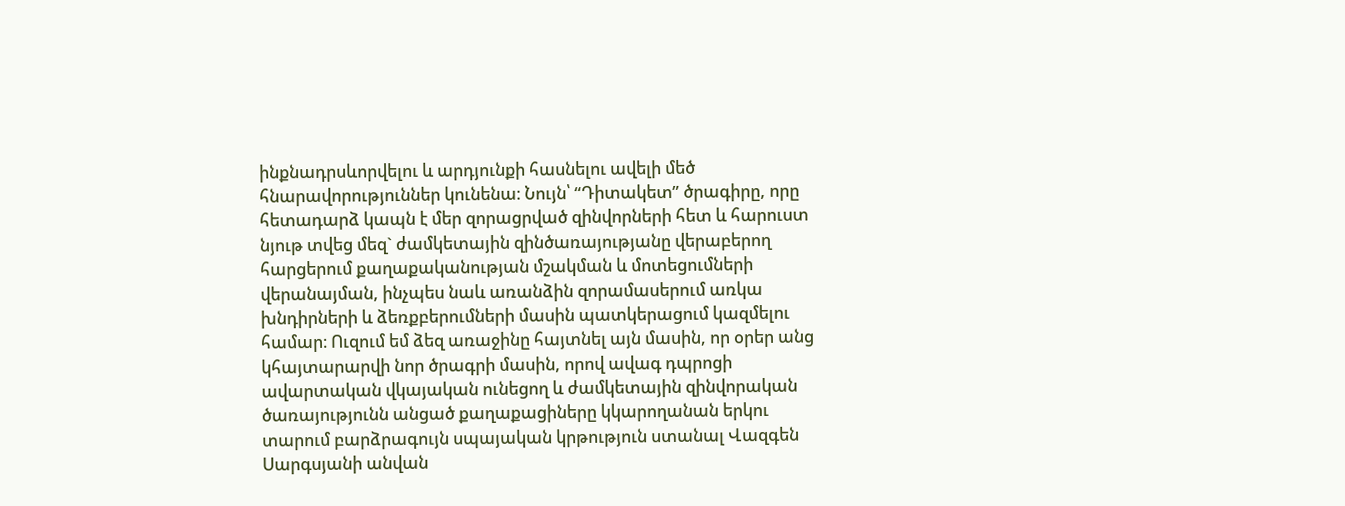ինքնադրսևորվելու և արդյունքի հասնելու ավելի մեծ հնարավորություններ կունենա։ Նույն՝ “Դիտակետ” ծրագիրը, որը հետադարձ կապն է մեր զորացրված զինվորների հետ և հարուստ նյութ տվեց մեզ` ժամկետային զինծառայությանը վերաբերող հարցերում քաղաքականության մշակման և մոտեցումների վերանայման, ինչպես նաև առանձին զորամասերում առկա խնդիրների և ձեռքբերումների մասին պատկերացում կազմելու համար։ Ուզում եմ ձեզ առաջինը հայտնել այն մասին, որ օրեր անց կհայտարարվի նոր ծրագրի մասին, որով ավագ դպրոցի ավարտական վկայական ունեցող և ժամկետային զինվորական ծառայությունն անցած քաղաքացիները կկարողանան երկու տարում բարձրագույն սպայական կրթություն ստանալ Վազգեն Սարգսյանի անվան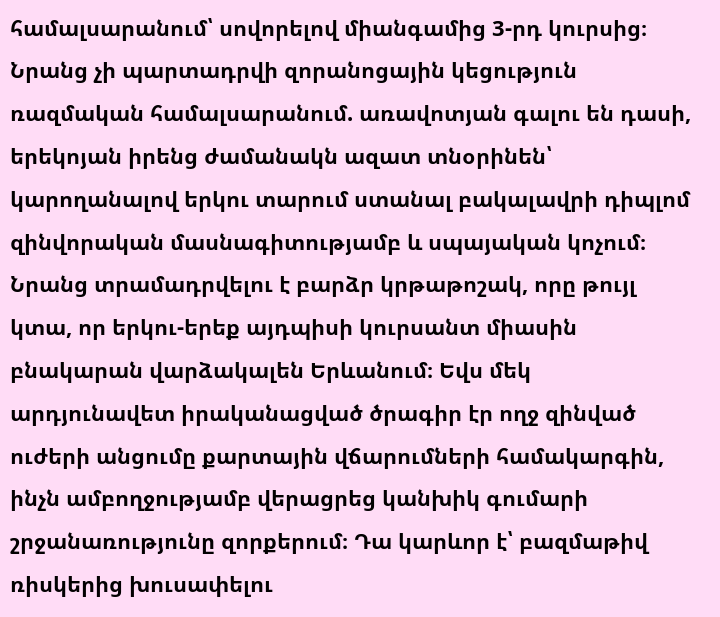համալսարանում՝ սովորելով միանգամից 3-րդ կուրսից։ Նրանց չի պարտադրվի զորանոցային կեցություն ռազմական համալսարանում. առավոտյան գալու են դասի, երեկոյան իրենց ժամանակն ազատ տնօրինեն՝ կարողանալով երկու տարում ստանալ բակալավրի դիպլոմ զինվորական մասնագիտությամբ և սպայական կոչում։ Նրանց տրամադրվելու է բարձր կրթաթոշակ, որը թույլ կտա, որ երկու-երեք այդպիսի կուրսանտ միասին բնակարան վարձակալեն Երևանում։ Եվս մեկ արդյունավետ իրականացված ծրագիր էր ողջ զինված ուժերի անցումը քարտային վճարումների համակարգին, ինչն ամբողջությամբ վերացրեց կանխիկ գումարի շրջանառությունը զորքերում։ Դա կարևոր է՝ բազմաթիվ ռիսկերից խուսափելու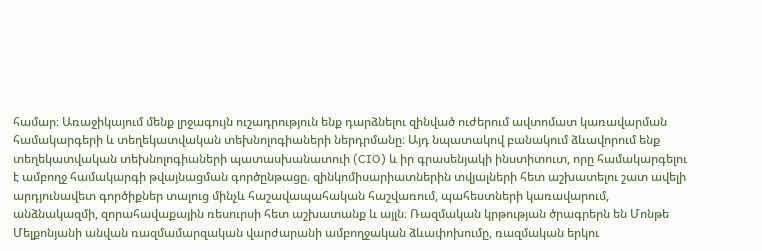համար։ Առաջիկայում մենք լրջագույն ուշադրություն ենք դարձնելու զինված ուժերում ավտոմատ կառավարման համակարգերի և տեղեկատվական տեխնոլոգիաների ներդրմանը։ Այդ նպատակով բանակում ձևավորում ենք տեղեկատվական տեխնոլոգիաների պատասխանատուի (CIO) և իր գրասենյակի ինստիտուտ, որը համակարգելու է ամբողջ համակարգի թվայնացման գործընթացը. զինկոմիսարիատներին տվյալների հետ աշխատելու շատ ավելի արդյունավետ գործիքներ տալուց մինչև հաշավապահական հաշվառում, պահեստների կառավարում, անձնակազմի, զորահավաքային ռեսուրսի հետ աշխատանք և այլն։ Ռազմական կրթության ծրագրերն են Մոնթե Մելքոնյանի անվան ռազմամարզական վարժարանի ամբողջական ձևափոխումը, ռազմական երկու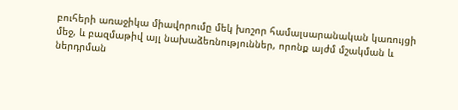բուհերի առաջիկա միավորումը մեկ խոշոր համալսարանական կառույցի մեջ, և բազմաթիվ այլ նախաձեռնություններ, որոնք այժմ մշակման և ներդրման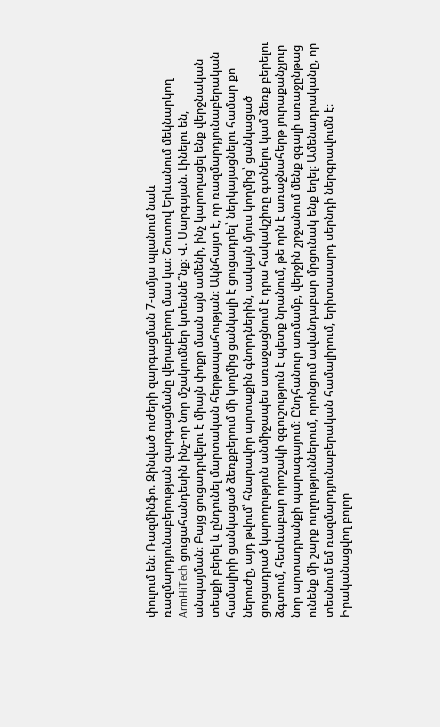փուլում են։ Ռազմինֆո. Զինված ուժերի զարգացման 7-ամյա պլանում նաև ռազմարդյունաբերության զարգացմանը վերաբերող մաս կա։ Շուտով Երևանում մեկնարկող ArmHiTech ցուցահանդեսին ինչ-որ նոր մշակումներ կտեսնե՞նք։ Վ. Սարգսյան. Լինելու են, անպայման։ Բայց ցուցադրվելու է միայն փոքր մասն այն ամենի, ինչ կարողացել ենք վերջնական տեսքի բերել և ընդունել մարտական հերթապահության։ Ակնհայտ է, որ ռազմարդյունաբերական համալիրի ցանկացած ձեռքբերում մի կողմից ցանկալի է ցուցադրել՝ ներկայացնելու համար քո ներուժը, այդ թվում՝ հնարավոր արտաքին գնորդներին, սակայն մյուս կողմից՝ ցանկացած ցուցադրած կարողություն անմիջապես առաջացնում է դրա հակակշիռը գտնելու կամ ձեռք բերելու ձգտում, հետևաբար որոշակի զգուշություն է պետք նրանում, թե որն է առաջնահերթ յուրաքանչյուր նոր արտադրանքի պարագայում։ Ընդհանուր առմամբ, վերջին շրջանում մենք զգալի առաջընթաց ունենք մի շարք ուղղություններում, որոնցում ավանդաբար մրցունակ ենք եղել։ Ամենադրականը, որ տեսնում եմ ռազմարդյունաբերական համալիրում, երիտասարդ սերնդի ներգրավումն է։ Իրականացվող բոլոր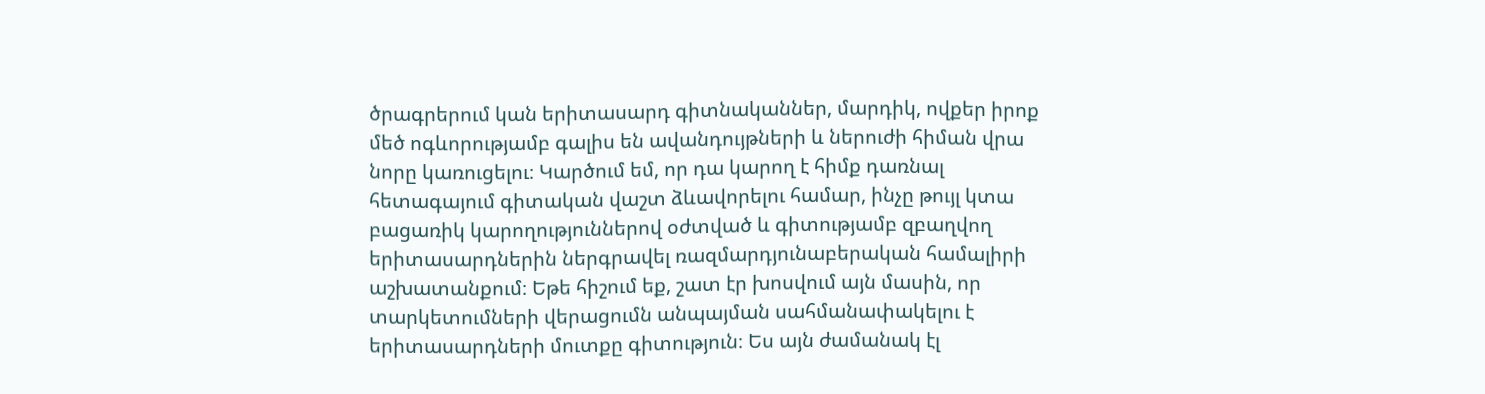ծրագրերում կան երիտասարդ գիտնականներ, մարդիկ, ովքեր իրոք մեծ ոգևորությամբ գալիս են ավանդույթների և ներուժի հիման վրա նորը կառուցելու։ Կարծում եմ, որ դա կարող է հիմք դառնալ հետագայում գիտական վաշտ ձևավորելու համար, ինչը թույլ կտա բացառիկ կարողություններով օժտված և գիտությամբ զբաղվող երիտասարդներին ներգրավել ռազմարդյունաբերական համալիրի աշխատանքում։ Եթե հիշում եք, շատ էր խոսվում այն մասին, որ տարկետումների վերացումն անպայման սահմանափակելու է երիտասարդների մուտքը գիտություն։ Ես այն ժամանակ էլ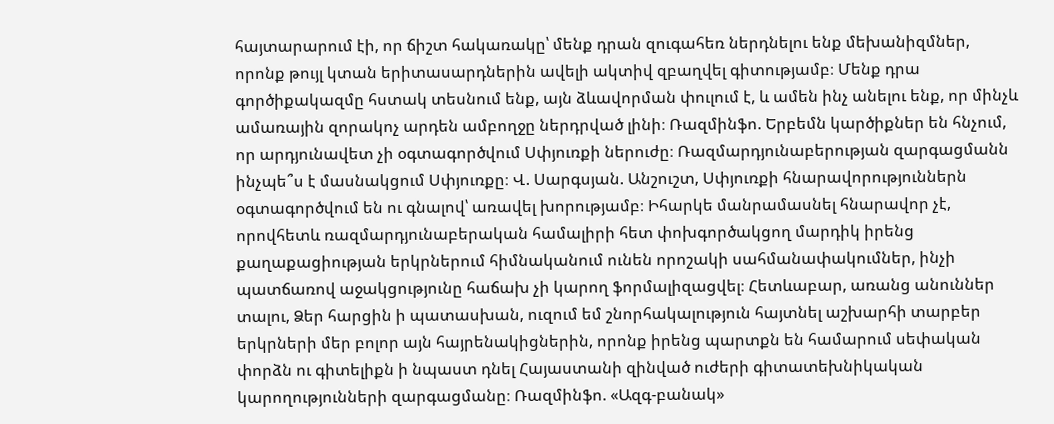հայտարարում էի, որ ճիշտ հակառակը՝ մենք դրան զուգահեռ ներդնելու ենք մեխանիզմներ, որոնք թույլ կտան երիտասարդներին ավելի ակտիվ զբաղվել գիտությամբ։ Մենք դրա գործիքակազմը հստակ տեսնում ենք, այն ձևավորման փուլում է, և ամեն ինչ անելու ենք, որ մինչև ամառային զորակոչ արդեն ամբողջը ներդրված լինի։ Ռազմինֆո. Երբեմն կարծիքներ են հնչում, որ արդյունավետ չի օգտագործվում Սփյուռքի ներուժը։ Ռազմարդյունաբերության զարգացմանն ինչպե՞ս է մասնակցում Սփյուռքը։ Վ. Սարգսյան. Անշուշտ, Սփյուռքի հնարավորություններն օգտագործվում են ու գնալով՝ առավել խորությամբ։ Իհարկե մանրամասնել հնարավոր չէ, որովհետև ռազմարդյունաբերական համալիրի հետ փոխգործակցող մարդիկ իրենց քաղաքացիության երկրներում հիմնականում ունեն որոշակի սահմանափակումներ, ինչի պատճառով աջակցությունը հաճախ չի կարող ֆորմալիզացվել։ Հետևաբար, առանց անուններ տալու, Ձեր հարցին ի պատասխան, ուզում եմ շնորհակալություն հայտնել աշխարհի տարբեր երկրների մեր բոլոր այն հայրենակիցներին, որոնք իրենց պարտքն են համարում սեփական փորձն ու գիտելիքն ի նպաստ դնել Հայաստանի զինված ուժերի գիտատեխնիկական կարողությունների զարգացմանը։ Ռազմինֆո. «Ազգ-բանակ»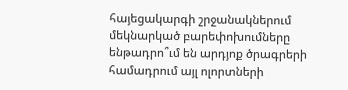հայեցակարգի շրջանակներում մեկնարկած բարեփոխումները ենթադրո՞ւմ են արդյոք ծրագրերի համադրում այլ ոլորտների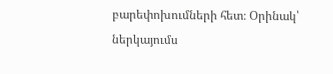բարեփոխումների հետ։ Օրինակ՝ ներկայումս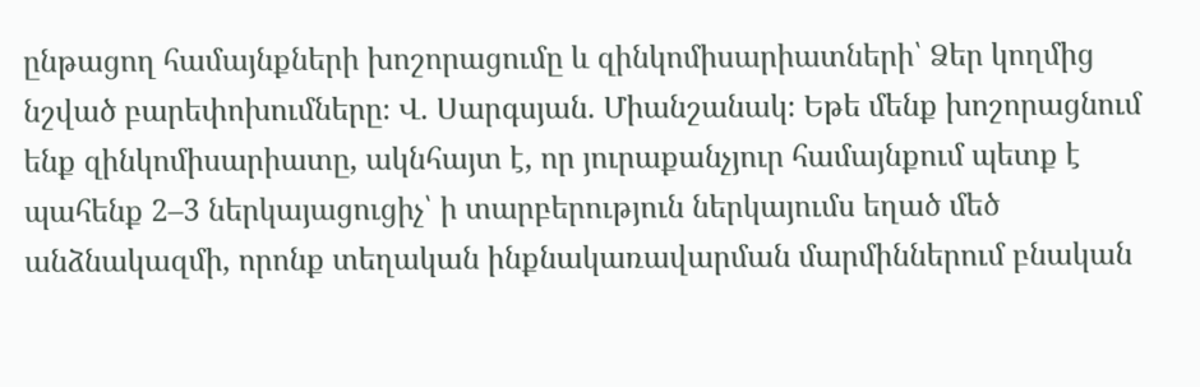ընթացող համայնքների խոշորացումը և զինկոմիսարիատների՝ Ձեր կողմից նշված բարեփոխումները։ Վ. Սարգսյան. Միանշանակ։ Եթե մենք խոշորացնում ենք զինկոմիսարիատը, ակնհայտ է, որ յուրաքանչյուր համայնքում պետք է պահենք 2–3 ներկայացուցիչ՝ ի տարբերություն ներկայումս եղած մեծ անձնակազմի, որոնք տեղական ինքնակառավարման մարմիններում բնական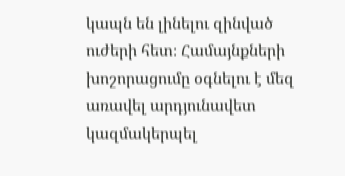կապն են լինելու զինված ուժերի հետ։ Համայնքների խոշորացումը օգնելու է մեզ առավել արդյունավետ կազմակերպել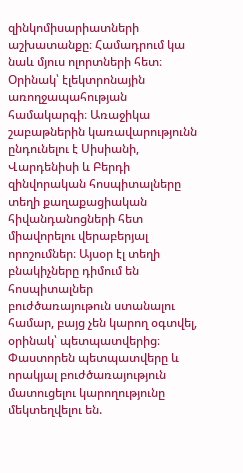զինկոմիսարիատների աշխատանքը։ Համադրում կա նաև մյուս ոլորտների հետ։ Օրինակ՝ էլեկտրոնային առողջապահության համակարգի։ Առաջիկա շաբաթներին կառավարությունն ընդունելու է Սիսիանի, Վարդենիսի և Բերդի զինվորական հոսպիտալները տեղի քաղաքացիական հիվանդանոցների հետ միավորելու վերաբերյալ որոշումներ։ Այսօր էլ տեղի բնակիչները դիմում են հոսպիտալներ բուժծառայութուն ստանալու համար, բայց չեն կարող օգտվել, օրինակ՝ պետպատվերից։ Փաստորեն պետպատվերը և որակյալ բուժծառայություն մատուցելու կարողությունը մեկտեղվելու են.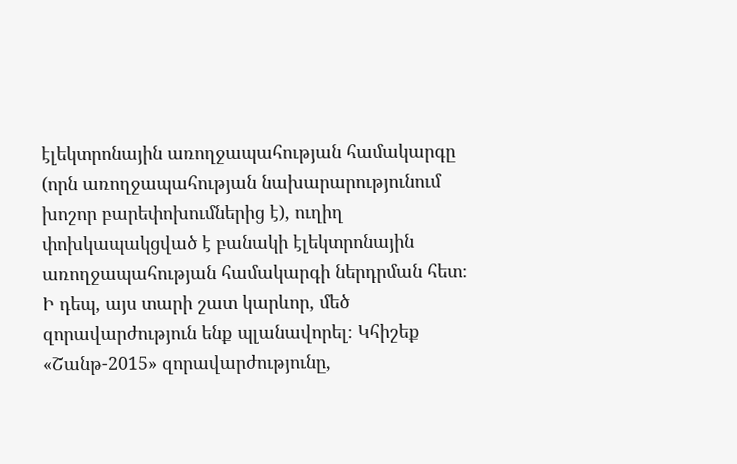էլեկտրոնային առողջապահության համակարգը (որն առողջապահության նախարարությունում խոշոր բարեփոխումներից է), ուղիղ փոխկապակցված է բանակի էլեկտրոնային առողջապահության համակարգի ներդրման հետ։ Ի դեպ, այս տարի շատ կարևոր, մեծ զորավարժություն ենք պլանավորել։ Կհիշեք «Շանթ-2015» զորավարժությունը,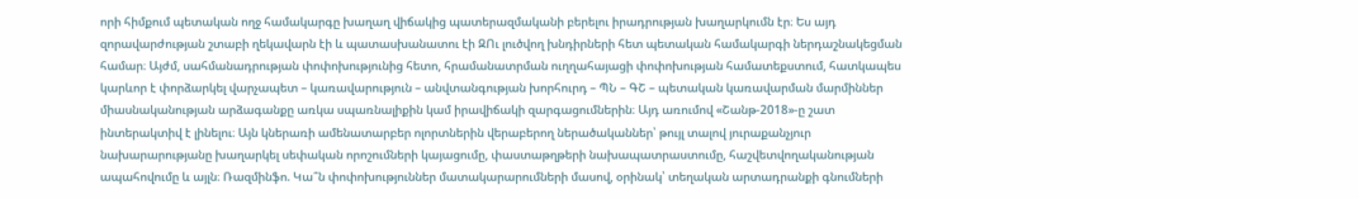որի հիմքում պետական ողջ համակարգը խաղաղ վիճակից պատերազմականի բերելու իրադրության խաղարկումն էր։ Ես այդ զորավարժության շտաբի ղեկավարն էի և պատասխանատու էի ԶՈւ լուծվող խնդիրների հետ պետական համակարգի ներդաշնակեցման համար։ Այժմ, սահմանադրության փոփոխությունից հետո, հրամանատրման ուղղահայացի փոփոխության համատեքստում, հատկապես կարևոր է փորձարկել վարչապետ – կառավարություն – անվտանգության խորհուրդ – ՊՆ – ԳՇ – պետական կառավարման մարմիններ միասնականության արձագանքը առկա սպառնալիքին կամ իրավիճակի զարգացումներին։ Այդ առումով «Շանթ-2018»-ը շատ ինտերակտիվ է լինելու։ Այն կներառի ամենատարբեր ոլորտներին վերաբերող ներածականներ՝ թույլ տալով յուրաքանչյուր նախարարությանը խաղարկել սեփական որոշումների կայացումը, փաստաթղթերի նախապատրաստումը, հաշվետվողականության ապահովումը և այլն։ Ռազմինֆո. Կա՞ն փոփոխություններ մատակարարումների մասով, օրինակ՝ տեղական արտադրանքի գնումների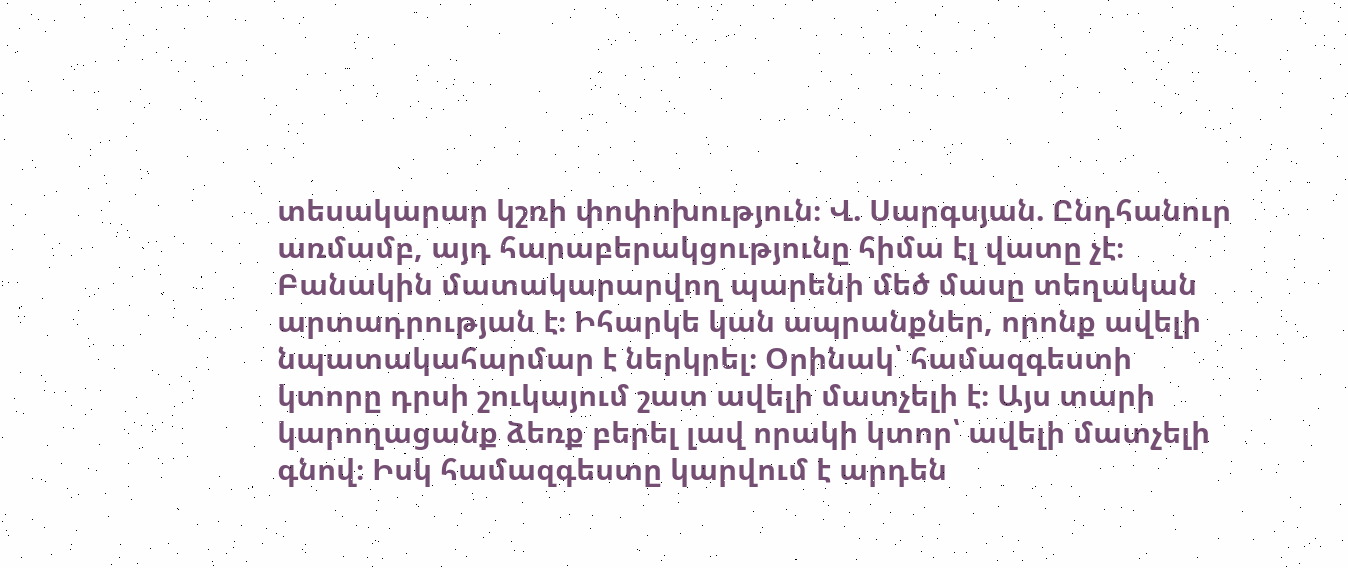տեսակարար կշռի փոփոխություն։ Վ. Սարգսյան. Ընդհանուր առմամբ, այդ հարաբերակցությունը հիմա էլ վատը չէ։ Բանակին մատակարարվող պարենի մեծ մասը տեղական արտադրության է։ Իհարկե կան ապրանքներ, որոնք ավելի նպատակահարմար է ներկրել։ Օրինակ՝ համազգեստի կտորը դրսի շուկայում շատ ավելի մատչելի է։ Այս տարի կարողացանք ձեռք բերել լավ որակի կտոր՝ ավելի մատչելի գնով։ Իսկ համազգեստը կարվում է արդեն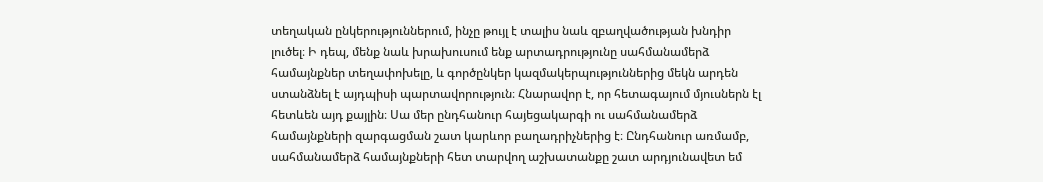տեղական ընկերություններում, ինչը թույլ է տալիս նաև զբաղվածության խնդիր լուծել։ Ի դեպ, մենք նաև խրախուսում ենք արտադրությունը սահմանամերձ համայնքներ տեղափոխելը, և գործընկեր կազմակերպություններից մեկն արդեն ստանձնել է այդպիսի պարտավորություն։ Հնարավոր է, որ հետագայում մյուսներն էլ հետևեն այդ քայլին։ Սա մեր ընդհանուր հայեցակարգի ու սահմանամերձ համայնքների զարգացման շատ կարևոր բաղադրիչներից է։ Ընդհանուր առմամբ, սահմանամերձ համայնքների հետ տարվող աշխատանքը շատ արդյունավետ եմ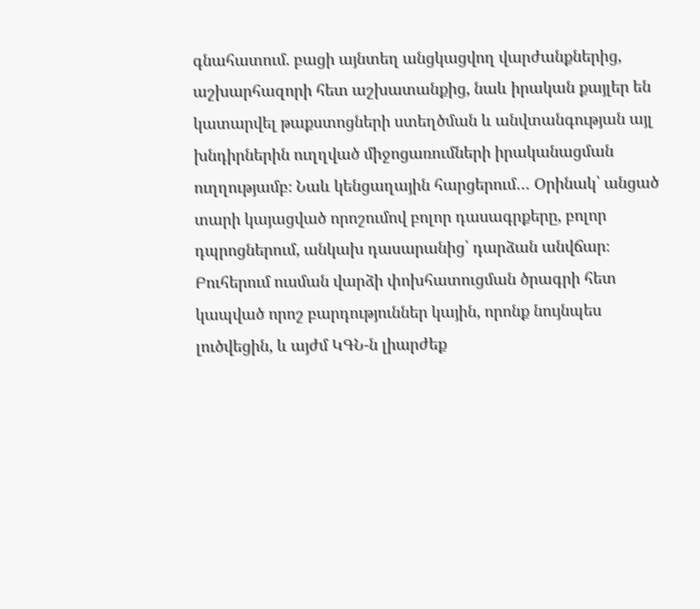գնահատում. բացի այնտեղ անցկացվող վարժանքներից, աշխարհազորի հետ աշխատանքից, նաև իրական քայլեր են կատարվել թաքստոցների ստեղծման և անվտանգության այլ խնդիրներին ուղղված միջոցառումների իրականացման ուղղությամբ։ Նաև կենցաղային հարցերում… Օրինակ՝ անցած տարի կայացված որոշումով բոլոր դասագրքերը, բոլոր դպրոցներում, անկախ դասարանից՝ դարձան անվճար։ Բուհերում ուսման վարձի փոխհատուցման ծրագրի հետ կապված որոշ բարդություններ կային, որոնք նույնպես լուծվեցին, և այժմ ԿԳՆ-ն լիարժեք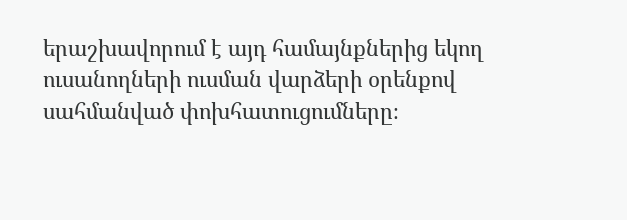երաշխավորում է այդ համայնքներից եկող ուսանողների ուսման վարձերի օրենքով սահմանված փոխհատուցումները։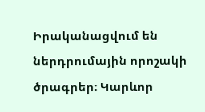Իրականացվում են ներդրումային որոշակի ծրագրեր։ Կարևոր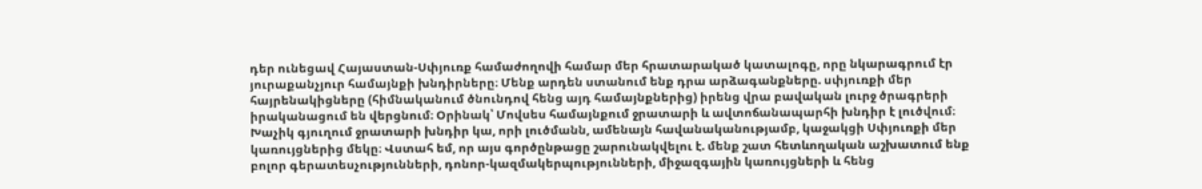դեր ունեցավ Հայաստան-Սփյուռք համաժողովի համար մեր հրատարակած կատալոգը, որը նկարագրում էր յուրաքանչյուր համայնքի խնդիրները։ Մենք արդեն ստանում ենք դրա արձագանքները. սփյուռքի մեր հայրենակիցները (հիմնականում ծնունդով հենց այդ համայնքներից) իրենց վրա բավական լուրջ ծրագրերի իրականացում են վերցնում։ Օրինակ՝ Մովսես համայնքում ջրատարի և ավտոճանապարհի խնդիր է լուծվում։ Խաչիկ գյուղում ջրատարի խնդիր կա, որի լուծմանն, ամենայն հավանականությամբ, կաջակցի Սփյուռքի մեր կառույցներից մեկը։ Վստահ եմ, որ այս գործընթացը շարունակվելու է. մենք շատ հետևողական աշխատում ենք բոլոր գերատեսչությունների, դոնոր-կազմակերպությունների, միջազգային կառույցների և հենց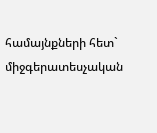համայնքների հետ` միջգերատեսչական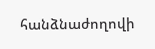հանձնաժողովի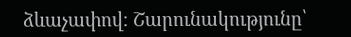ձևաչափով։ Շարունակությունը՝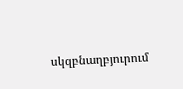սկզբնաղբյուրում